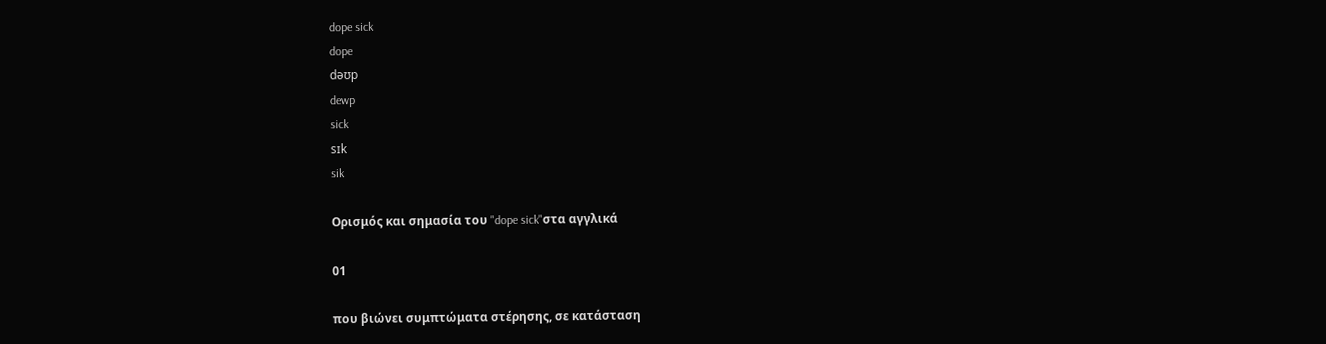dope sick
dope
dəʊp
dewp
sick
sɪk
sik

Ορισμός και σημασία του "dope sick"στα αγγλικά

01

που βιώνει συμπτώματα στέρησης, σε κατάσταση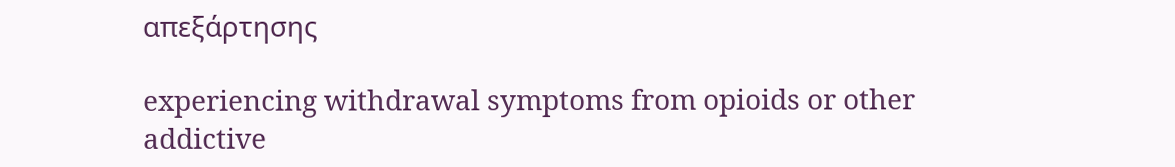απεξάρτησης

experiencing withdrawal symptoms from opioids or other addictive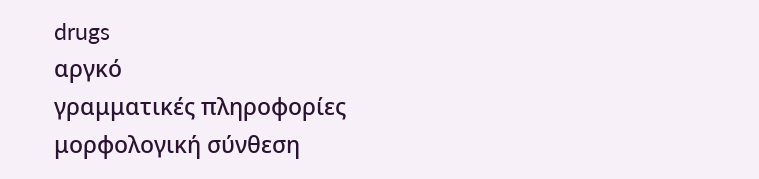drugs
αργκό
γραμματικές πληροφορίες
μορφολογική σύνθεση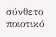σύνθετο
ποιοτικό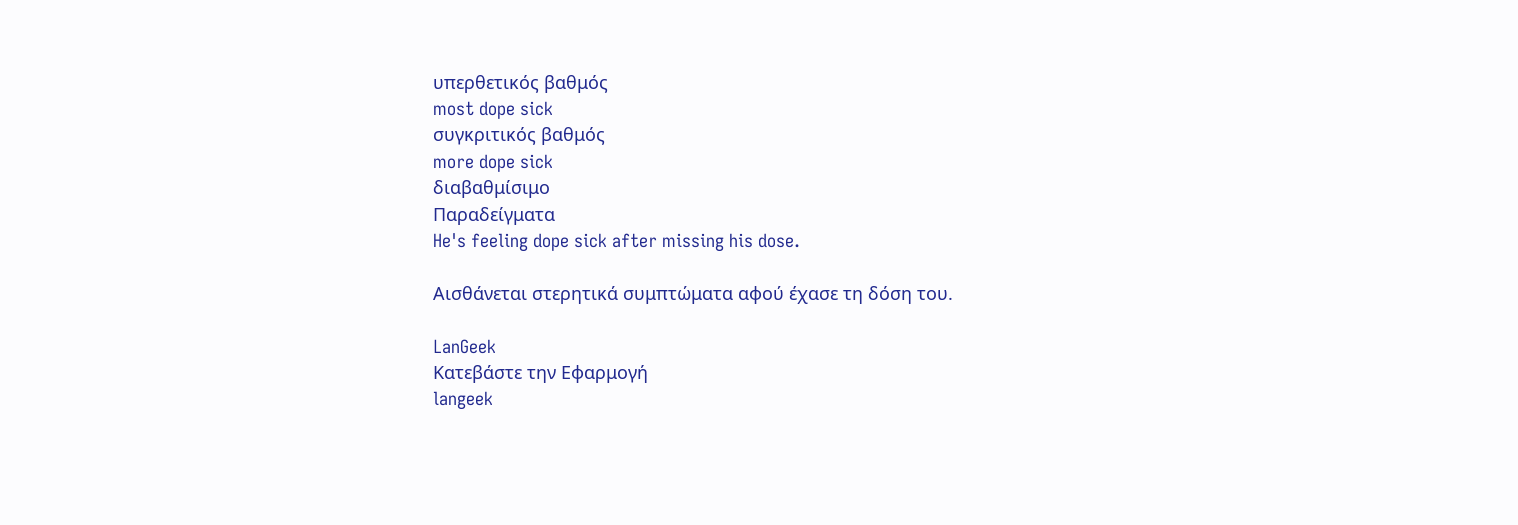υπερθετικός βαθμός
most dope sick
συγκριτικός βαθμός
more dope sick
διαβαθμίσιμο
Παραδείγματα
He's feeling dope sick after missing his dose.

Αισθάνεται στερητικά συμπτώματα αφού έχασε τη δόση του.

LanGeek
Κατεβάστε την Εφαρμογή
langeek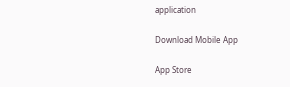application

Download Mobile App

App Store